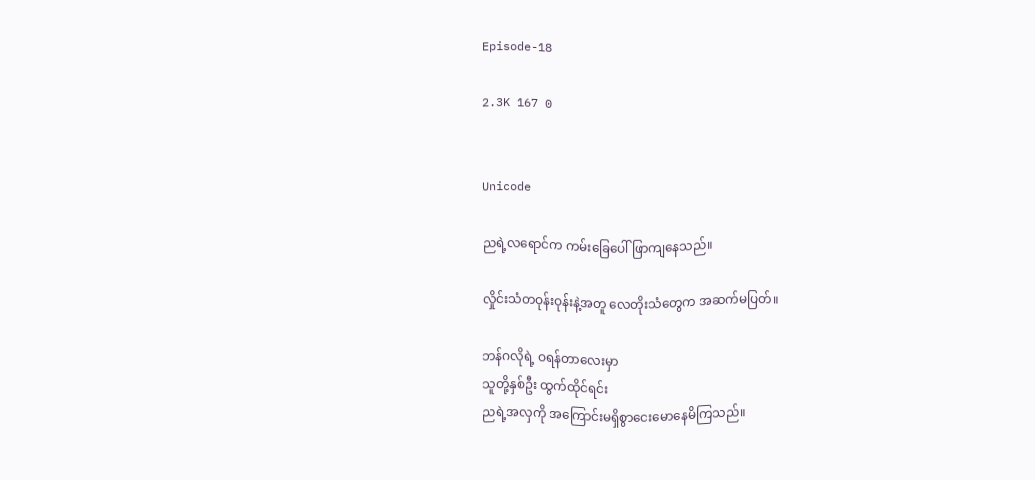Episode-18

2.3K 167 0


Unicode

ညရဲ့လရောင်က ကမ်းခြေပေါ်ဖြာကျနေသည်။

လှိုင်းသံတဝုန်းဝုန်းနဲ့အတူ လေတိုးသံတွေက အဆက်မပြတ်။

ဘန်ဂလိုရဲ့ ဝရန်တာလေးမှာ
သူတို့နှစ်ဦး ထွက်ထိုင်ရင်း
ညရဲ့အလှကို အကြောင်းမရှိစွာငေးမောနေမိကြသည်။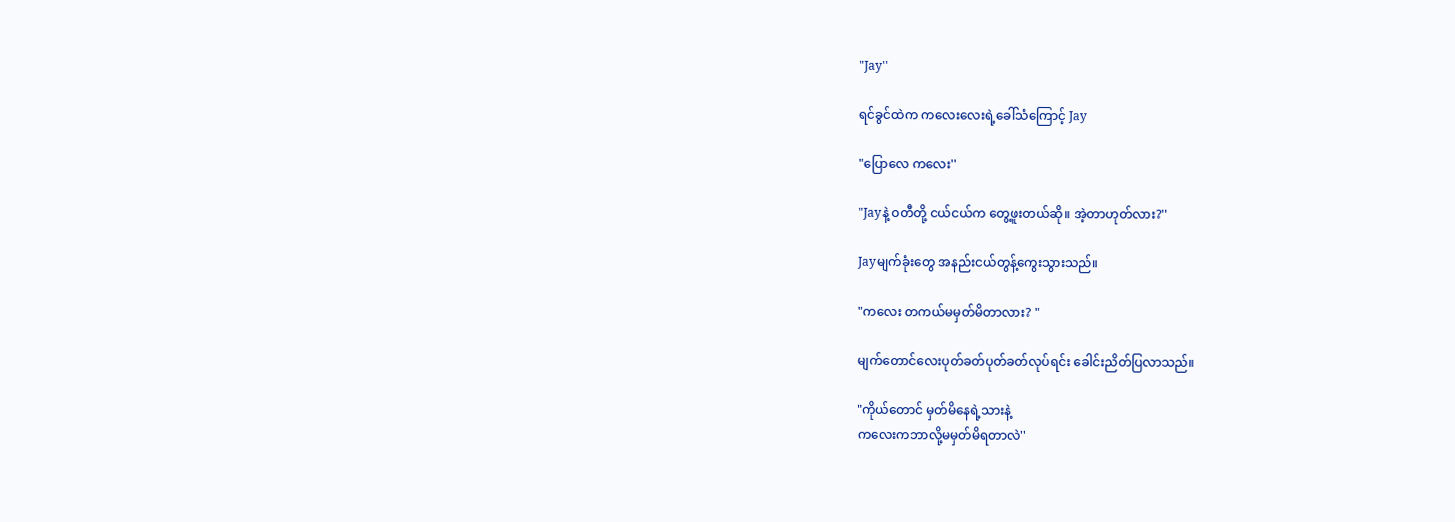"Jay''

ရင်ခွင်ထဲက ကလေးလေးရဲ့ခေါ်သံကြောင့် Jay

"ပြောလေ ကလေး''

"Jayနဲ့ ဝတီတို့ ငယ်ငယ်က တွေ့ဖူးတယ်ဆို။ အဲ့တာဟုတ်လား?''

Jayမျက်ခုံးတွေ အနည်းငယ်တွန့်ကွေးသွားသည်။

"ကလေး တကယ်မမှတ်မိတာလား? "

မျက်တောင်လေးပုတ်ခတ်ပုတ်ခတ်လုပ်ရင်း ခေါင်းညိတ်ပြလာသည်။

"ကိုယ်တောင် မှတ်မိနေရဲ့သားနဲ့
ကလေးကဘာလို့မမှတ်မိရတာလဲ''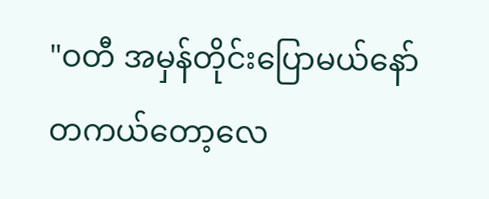"ဝတီ အမှန်တိုင်းပြောမယ်နော်
တကယ်တော့လေ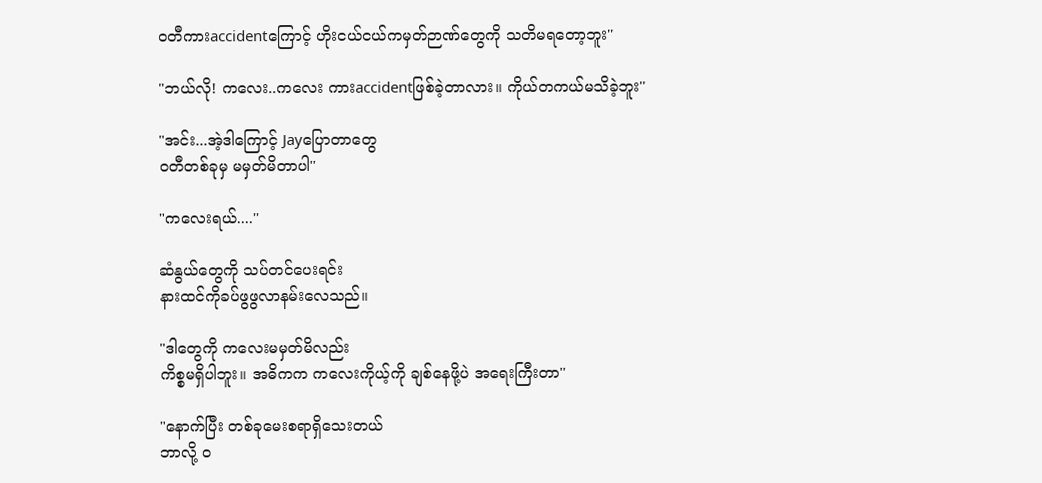ဝတီကားaccidentကြောင့် ဟိုးငယ်ငယ်ကမှတ်ဉာဏ်တွေကို သတိမရတော့ဘူး''

"ဘယ်လို! ကလေး..ကလေး ကားaccidentဖြစ်ခဲ့တာလား။ ကိုယ်တကယ်မသိခဲ့ဘူး''

"အင်း...အဲ့ဒါကြောင့် Jayပြောတာတွေ
ဝတီတစ်ခုမှ မမှတ်မိတာပါ''

"ကလေးရယ်....''

ဆံနွယ်တွေကို သပ်တင်ပေးရင်း
နားထင်ကိုခပ်ဖွဖွလာနမ်းလေသည်။

"ဒါတွေကို ကလေးမမှတ်မိလည်း
ကိစ္စမရှိပါဘူး။ အဓိကက ကလေးကိုယ့်ကို ချစ်နေဖို့ပဲ အရေးကြီးတာ''

"နောက်ပြီး တစ်ခုမေးစရာရှိသေးတယ်
ဘာလို့ ဝ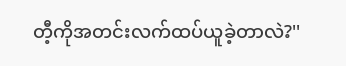တီ့ကိုအတင်းလက်ထပ်ယူခဲ့တာလဲ?''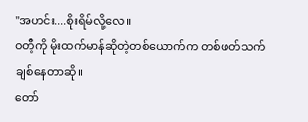"အဟင်း....စိုးရိမ်လို့လေ။
ဝတီ့ကို မိုးထက်မာန်ဆိုတဲ့တစ်ယောက်က တစ်ဖတ်သက်ချစ်နေတာဆို။
တော်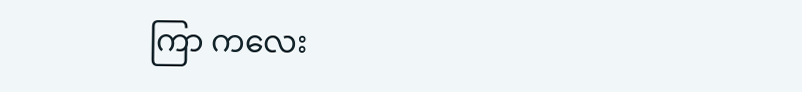ကြာ ကလေး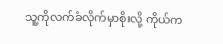သူ့ကိုလက်ခံလိုက်မှာစိုးလို့ ကိုယ်က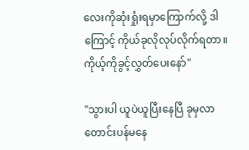လေးကိုဆုံးရှုံးရမှာကြောက်လို့ ဒါကြောင့် ကိုယ်ခုလိုလုပ်လိုက်ရတာ။ ကိုယ့်ကိုခွင့်လွှတ်ပေးနော်''

"သွားပါ ယူပဲယူပြီးနေပြီ ခုမှလာတောင်းပန်မနေ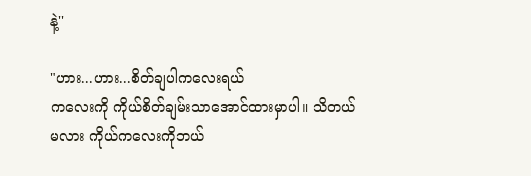နဲ့''

"ဟား...ဟား...စိတ်ချပါကလေးရယ်
ကလေးကို ကိုယ်စိတ်ချမ်းသာအောင်ထားမှာပါ။ သိတယ်မလား ကိုယ်ကလေးကိုဘယ်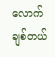လောက်ချစ်တယ်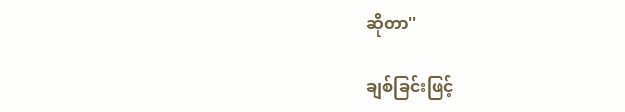ဆိုတာ''

ချစ်ခြင်းဖြင့်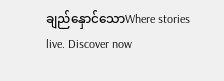ချည်နှောင်သောWhere stories live. Discover now